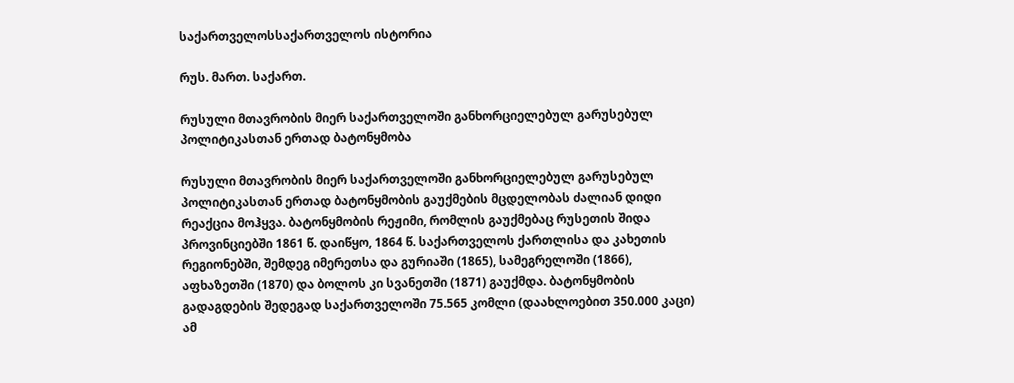საქართველოსსაქართველოს ისტორია

რუს. მართ. საქართ.

რუსული მთავრობის მიერ საქართველოში განხორციელებულ გარუსებულ პოლიტიკასთან ერთად ბატონყმობა

რუსული მთავრობის მიერ საქართველოში განხორციელებულ გარუსებულ პოლიტიკასთან ერთად ბატონყმობის გაუქმების მცდელობას ძალიან დიდი რეაქცია მოჰყვა. ბატონყმობის რეჟიმი, რომლის გაუქმებაც რუსეთის შიდა პროვინციებში 1861 წ. დაიწყო, 1864 წ. საქართველოს ქართლისა და კახეთის რეგიონებში, შემდეგ იმერეთსა და გურიაში (1865), სამეგრელოში (1866), აფხაზეთში (1870) და ბოლოს კი სვანეთში (1871) გაუქმდა. ბატონყმობის გადაგდების შედეგად საქართველოში 75.565 კომლი (დაახლოებით 350.000 კაცი) ამ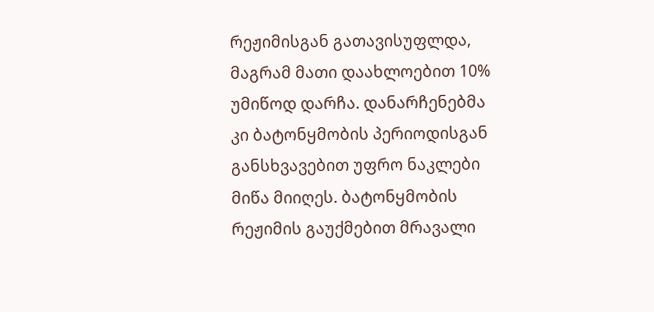რეჟიმისგან გათავისუფლდა, მაგრამ მათი დაახლოებით 10% უმიწოდ დარჩა. დანარჩენებმა კი ბატონყმობის პერიოდისგან განსხვავებით უფრო ნაკლები მიწა მიიღეს. ბატონყმობის რეჟიმის გაუქმებით მრავალი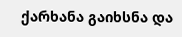ქარხანა გაიხსნა და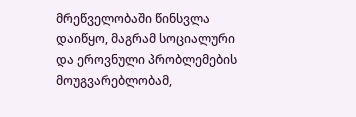მრეწველობაში წინსვლა დაიწყო, მაგრამ სოციალური და ეროვნული პრობლემების მოუგვარებლობამ,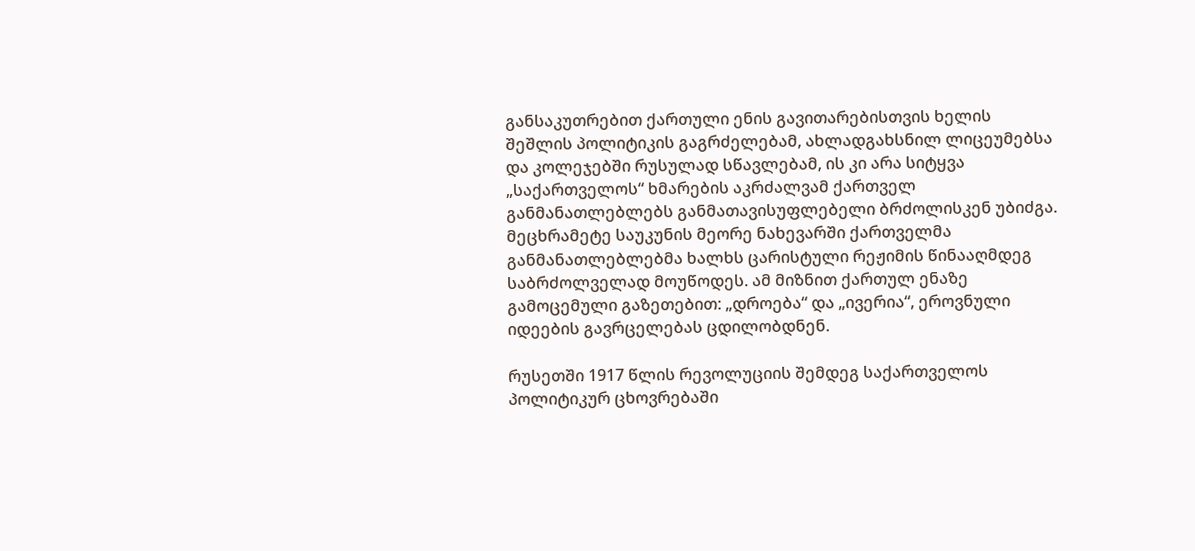განსაკუთრებით ქართული ენის გავითარებისთვის ხელის შეშლის პოლიტიკის გაგრძელებამ, ახლადგახსნილ ლიცეუმებსა და კოლეჯებში რუსულად სწავლებამ, ის კი არა სიტყვა „საქართველოს“ ხმარების აკრძალვამ ქართველ განმანათლებლებს განმათავისუფლებელი ბრძოლისკენ უბიძგა. მეცხრამეტე საუკუნის მეორე ნახევარში ქართველმა განმანათლებლებმა ხალხს ცარისტული რეჟიმის წინააღმდეგ საბრძოლველად მოუწოდეს. ამ მიზნით ქართულ ენაზე გამოცემული გაზეთებით: „დროება“ და „ივერია“, ეროვნული იდეების გავრცელებას ცდილობდნენ.

რუსეთში 1917 წლის რევოლუციის შემდეგ საქართველოს პოლიტიკურ ცხოვრებაში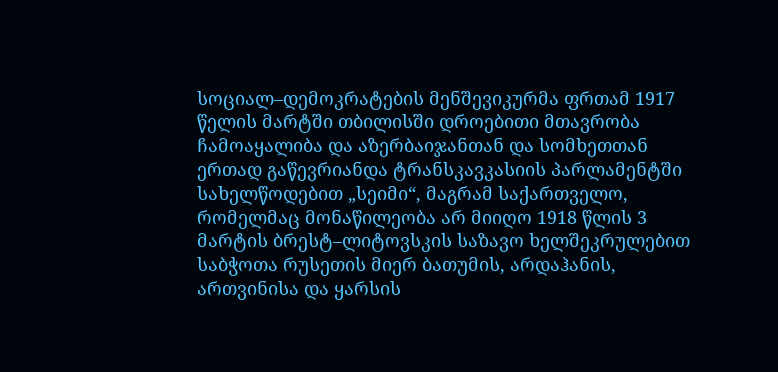სოციალ–დემოკრატების მენშევიკურმა ფრთამ 1917 წელის მარტში თბილისში დროებითი მთავრობა ჩამოაყალიბა და აზერბაიჯანთან და სომხეთთან ერთად გაწევრიანდა ტრანსკავკასიის პარლამენტში სახელწოდებით „სეიმი“, მაგრამ საქართველო, რომელმაც მონაწილეობა არ მიიღო 1918 წლის 3 მარტის ბრესტ–ლიტოვსკის საზავო ხელშეკრულებით საბჭოთა რუსეთის მიერ ბათუმის, არდაჰანის, ართვინისა და ყარსის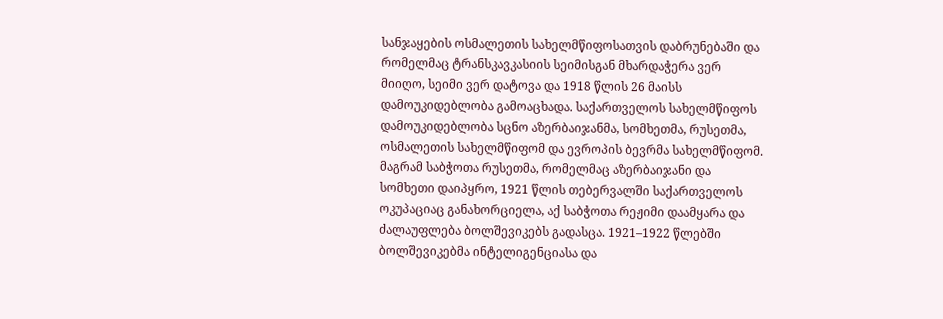სანჯაყების ოსმალეთის სახელმწიფოსათვის დაბრუნებაში და რომელმაც ტრანსკავკასიის სეიმისგან მხარდაჭერა ვერ მიიღო, სეიმი ვერ დატოვა და 1918 წლის 26 მაისს დამოუკიდებლობა გამოაცხადა. საქართველოს სახელმწიფოს დამოუკიდებლობა სცნო აზერბაიჯანმა, სომხეთმა, რუსეთმა, ოსმალეთის სახელმწიფომ და ევროპის ბევრმა სახელმწიფომ. მაგრამ საბჭოთა რუსეთმა, რომელმაც აზერბაიჯანი და სომხეთი დაიპყრო, 1921 წლის თებერვალში საქართველოს ოკუპაციაც განახორციელა, აქ საბჭოთა რეჟიმი დაამყარა და ძალაუფლება ბოლშევიკებს გადასცა. 1921–1922 წლებში ბოლშევიკებმა ინტელიგენციასა და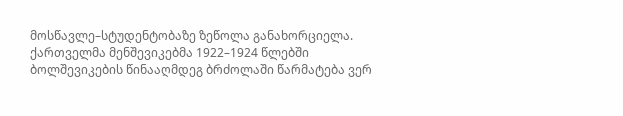მოსწავლე–სტუდენტობაზე ზეწოლა განახორციელა. ქართველმა მენშევიკებმა 1922–1924 წლებში ბოლშევიკების წინააღმდეგ ბრძოლაში წარმატება ვერ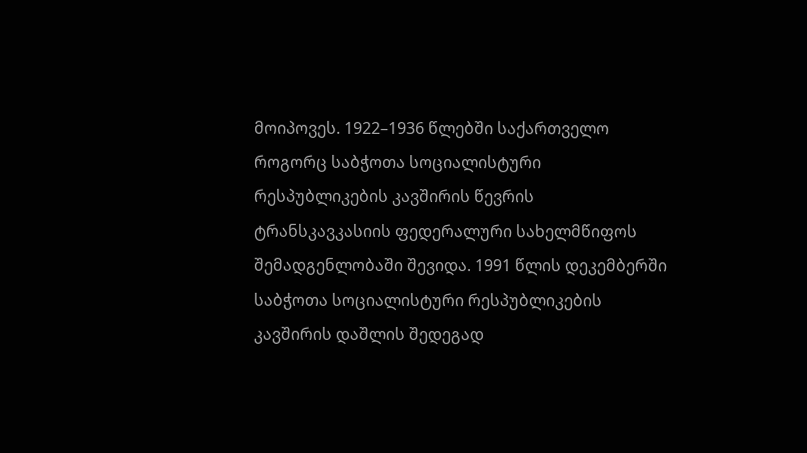მოიპოვეს. 1922–1936 წლებში საქართველო როგორც საბჭოთა სოციალისტური რესპუბლიკების კავშირის წევრის ტრანსკავკასიის ფედერალური სახელმწიფოს შემადგენლობაში შევიდა. 1991 წლის დეკემბერში საბჭოთა სოციალისტური რესპუბლიკების კავშირის დაშლის შედეგად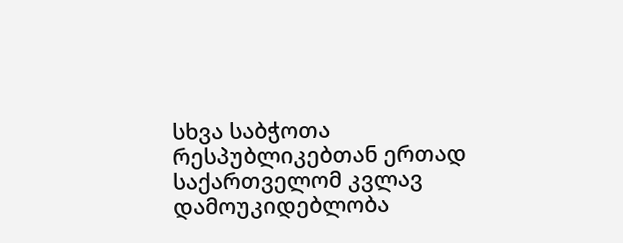სხვა საბჭოთა რესპუბლიკებთან ერთად საქართველომ კვლავ დამოუკიდებლობა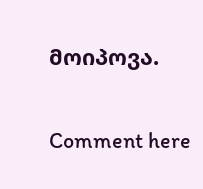მოიპოვა.

Comment here